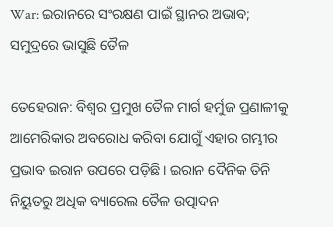War: ଇରାନରେ ସଂରକ୍ଷଣ ପାଇଁ ସ୍ଥାନର ଅଭାବ; ସମୁଦ୍ରରେ ଭାସୁଛି ତୈଳ

ତେହେରାନ: ବିଶ୍ବର ପ୍ରମୁଖ ତୈଳ ମାର୍ଗ ହର୍ମୁଜ ପ୍ରଣାଳୀକୁ ଆମେରିକାର ଅବରୋଧ କରିବା ଯୋଗୁଁ ଏହାର ଗମ୍ଭୀର ପ୍ରଭାବ ଇରାନ ଉପରେ ପଡ଼ିଛି। ଇରାନ ଦୈନିକ ତିନି ନିୟୁତରୁ ଅଧିକ ବ୍ୟାରେଲ ତୈଳ ଉତ୍ପାଦନ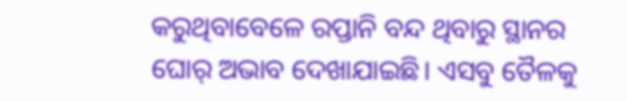କରୁଥିବାବେଳେ ରପ୍ତାନି ବନ୍ଦ ଥିବାରୁ ସ୍ଥାନର ଘୋର୍‌ ଅଭାବ ଦେଖାଯାଇଛି। ଏସବୁ ତୈଳକୁ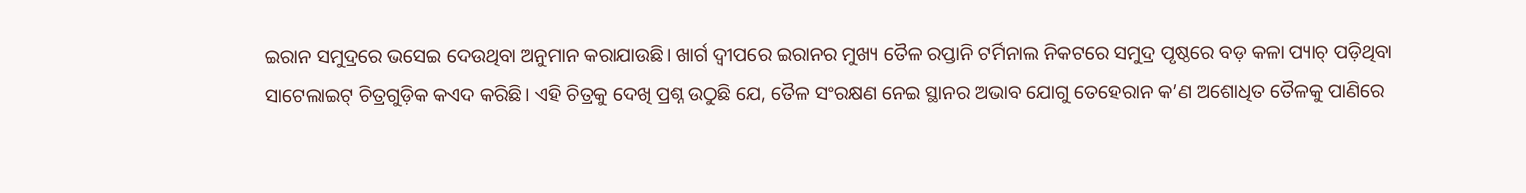ଇରାନ ସମୁଦ୍ରରେ ଭସେଇ ଦେଉଥିବା ଅନୁମାନ କରାଯାଉଛି। ଖାର୍ଗ ଦ୍ୱୀପରେ ଇରାନର ମୁଖ୍ୟ ତୈଳ ରପ୍ତାନି ଟର୍ମିନାଲ ନିକଟରେ ସମୁଦ୍ର ପୃଷ୍ଠରେ ବଡ଼ କଳା ପ୍ୟାଚ୍‌ ପଡ଼ିଥିବା ସାଟେଲାଇଟ୍ ଚିତ୍ରଗୁଡ଼ିକ କଏଦ କରିଛି। ଏହି ଚିତ୍ରକୁ ଦେଖି ପ୍ରଶ୍ନ ଉଠୁଛି ଯେ, ତୈଳ ସଂରକ୍ଷଣ ନେଇ ସ୍ଥାନର ଅଭାବ ଯୋଗୁ ତେହେରାନ କ’ଣ ଅଶୋଧିତ ତୈଳକୁ ପାଣିରେ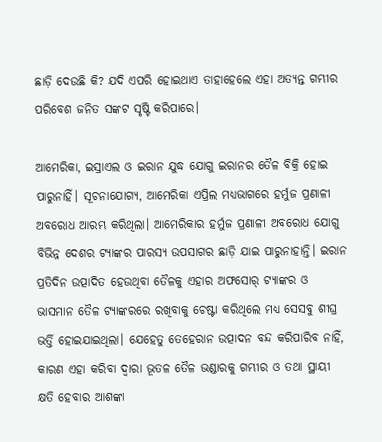ଛାଡ଼ି ଦେଉଛି କି? ଯଦି ଏପରି ହୋଇଥାଏ ତାହାହେଲେ ଏହା ଅତ୍ୟନ୍ତ ଗମ୍ଭୀର ପରିବେଶ ଜନିତ ସଙ୍କଟ ସୃଷ୍ଟି କରିପାରେ।

ଆମେରିକା, ଇସ୍ରାଏଲ ଓ ଇରାନ ଯୁଦ୍ଧ ଯୋଗୁ ଇରାନର ତୈଳ ବିକ୍ରି ହୋଇ ପାରୁନାହିଁ। ସୂଚନାଯୋଗ୍ୟ, ଆମେରିକା ଏପ୍ରିଲ ମଧ୍ୟଭାଗରେ ହର୍ମୁଜ ପ୍ରଣାଳୀ ଅବରୋଧ ଆରମ୍ଭ କରିଥିଲା। ଆମେରିକାର ହର୍ମୁଜ ପ୍ରଣାଳୀ ଅବରୋଧ ଯୋଗୁ ବିଭିନ୍ନ ଦେଶର ଟ୍ୟାଙ୍କର ପାରସ୍ୟ ଉପସାଗର ଛାଡ଼ି ଯାଇ ପାରୁନାହାନ୍ତି। ଇରାନ ପ୍ରତିଦିନ ଉତ୍ପାଦିତ ହେଉଥିବା ତୈଳକୁ ଏହାର ଅଫସୋର୍‌ ଟ୍ୟାଙ୍କର ଓ ଭାସମାନ ତୈଳ ଟ୍ୟାଙ୍କରରେ ରଖିବାକୁ ଚେଷ୍ଟା କରିଥିଲେ ମଧ୍ୟ ସେସବୁ ଶୀଘ୍ର ଭର୍ତ୍ତି ହୋଇଯାଇଥିଲା। ଯେହେତୁ ତେହେରାନ ଉତ୍ପାଦନ ବନ୍ଦ କରିପାରିବ ନାହିଁ, କାରଣ ଏହା କରିବା ଦ୍ୱାରା ଭୂତଳ ତୈଳ ଭଣ୍ଡାରକୁ ଗମ୍ଭୀର ଓ ତଥା ସ୍ଥାୟୀ କ୍ଷତି ହେବାର ଆଶଙ୍କା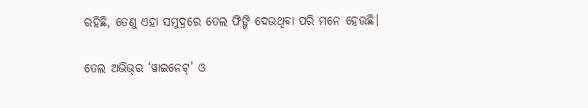ରହିଛି, ତେଣୁ ଏହା ସମୁଦ୍ରରେ ତେଲ ଫିଙ୍ଗି ଦେଉଥିବା ପରି ମନେ ହେଉଛି।

ତେଲ ଅଭିଭ୍‌ର ‘ୱାଇନେଟ୍’ ଓ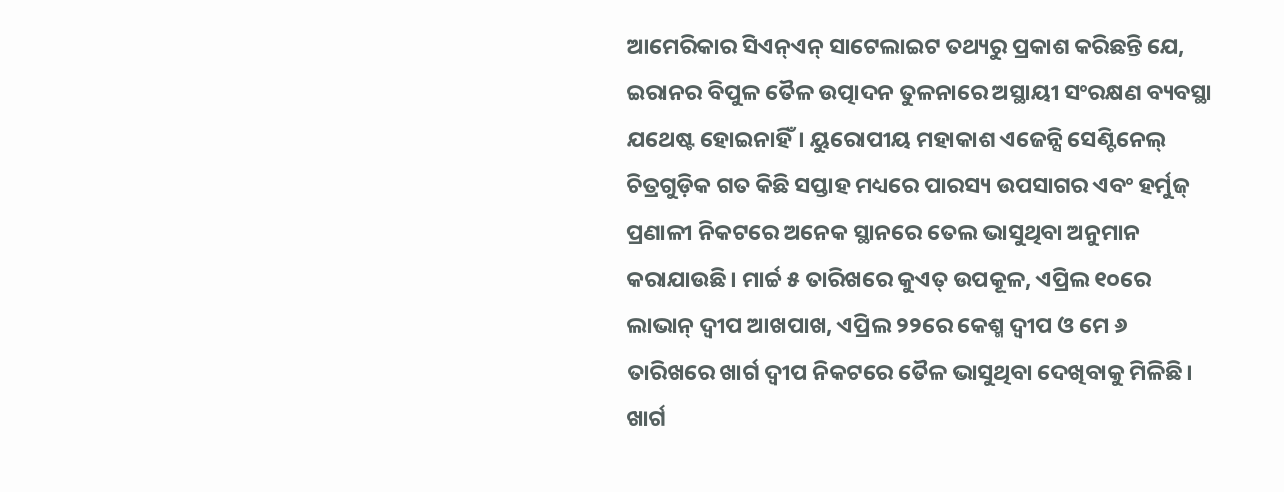ଆମେରିକାର ସିଏନ୍‌ଏନ୍‌ ସାଟେଲାଇଟ ତଥ୍ୟରୁ ପ୍ରକାଶ କରିଛନ୍ତି ଯେ, ଇରାନର ବିପୁଳ ତୈଳ ଉତ୍ପାଦନ ତୁଳନାରେ ଅସ୍ଥାୟୀ ସଂରକ୍ଷଣ ବ୍ୟବସ୍ଥା ଯଥେଷ୍ଟ ହୋଇନାହିଁ। ୟୁରୋପୀୟ ମହାକାଶ ଏଜେନ୍ସି ସେଣ୍ଟିନେଲ୍ ଚିତ୍ରଗୁଡ଼ିକ ଗତ କିଛି ସପ୍ତାହ ମଧ୍ୟରେ ପାରସ୍ୟ ଉପସାଗର ଏବଂ ହର୍ମୁଜ୍ ପ୍ରଣାଳୀ ନିକଟରେ ଅନେକ ସ୍ଥାନରେ ତେଲ ଭାସୁଥିବା ଅନୁମାନ କରାଯାଉଛି। ମାର୍ଚ୍ଚ ୫ ତାରିଖରେ କୁଏତ୍‌ ଉପକୂଳ, ଏପ୍ରିଲ ୧୦ରେ ଲାଭାନ୍‌ ଦ୍ବୀପ ଆଖପାଖ, ଏପ୍ରିଲ ୨୨ରେ କେଶ୍ମ ଦ୍ବୀପ ଓ ମେ ୬ ତାରିଖରେ ଖାର୍ଗ ଦ୍ବୀପ ନିକଟରେ ତୈଳ ଭାସୁଥିବା ଦେଖିବାକୁ ମିଳିଛି। ଖାର୍ଗ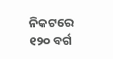ନିକଟରେ ୧୨୦ ବର୍ଗ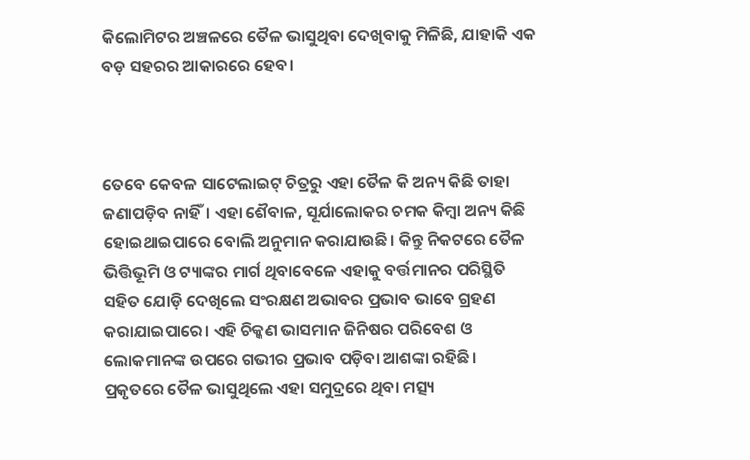କିଲୋମିଟର ଅଞ୍ଚଳରେ ତୈଳ ଭାସୁଥିବା ଦେଖିବାକୁ ମିଳିଛି, ଯାହାକି ଏକ ବଡ଼ ସହରର ଆକାରରେ ହେବ।



ତେବେ କେବଳ ସାଟେଲାଇଟ୍‌ ଚିତ୍ରରୁ ଏହା ତୈଳ କି ଅନ୍ୟ କିଛି ତାହା ଜଣାପଡ଼ିବ ନାହିଁ। ଏହା ଶୈବାଳ, ସୂର୍ଯାଲୋକର ଚମକ କିମ୍ବା ଅନ୍ୟ କିଛି ହୋଇଥାଇପାରେ ବୋଲି ଅନୁମାନ କରାଯାଉଛି। କିନ୍ତୁ ନିକଟରେ ତୈଳ ଭିତ୍ତିଭୂମି ଓ ଟ୍ୟାଙ୍କର ମାର୍ଗ ଥିବାବେଳେ ଏହାକୁ ବର୍ତ୍ତମାନର ପରିସ୍ଥିତି ସହିତ ଯୋଡ଼ି ଦେଖିଲେ ସଂରକ୍ଷଣ ଅଭାବର ପ୍ରଭାବ ଭାବେ ଗ୍ରହଣ କରାଯାଇପାରେ। ଏହି ଚିକ୍କଣ ଭାସମାନ ଜିନିଷର ପରିବେଶ ଓ ଲୋକମାନଙ୍କ ଉପରେ ଗଭୀର ପ୍ରଭାବ ପଡ଼ିବା ଆଶଙ୍କା ରହିଛି। ପ୍ରକୃତରେ ତୈଳ ଭାସୁଥିଲେ ଏହା ସମୁଦ୍ରରେ ଥିବା ମତ୍ସ୍ୟ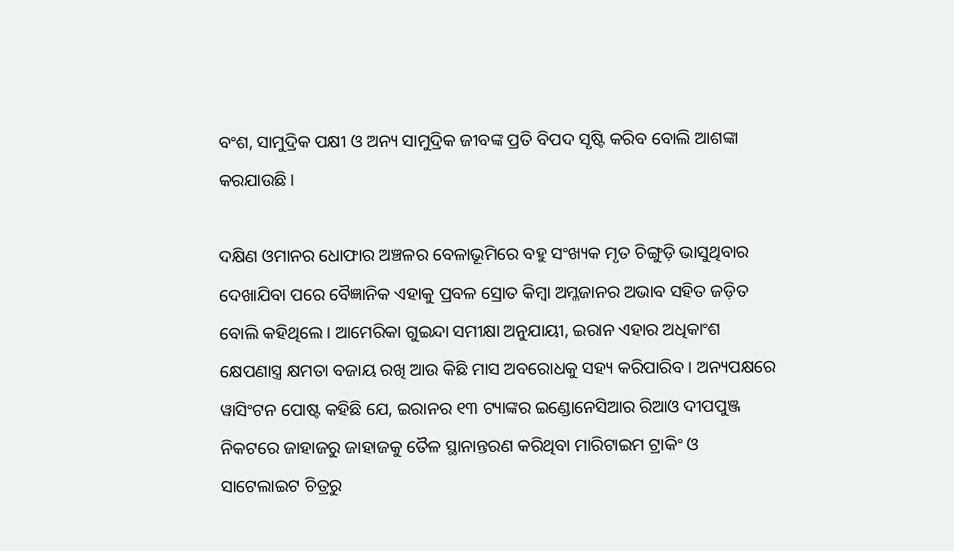ବଂଶ, ସାମୁଦ୍ରିକ ପକ୍ଷୀ ଓ ଅନ୍ୟ ସାମୁଦ୍ରିକ ଜୀବଙ୍କ ପ୍ରତି ବିପଦ ସୃଷ୍ଟି କରିବ ବୋଲି ଆଶଙ୍କା କରଯାଉଛି।

ଦକ୍ଷିଣ ଓମାନର ଧୋଫାର ଅଞ୍ଚଳର ବେଳାଭୂମିରେ ବହୁ ସଂଖ୍ୟକ ମୃତ ଚିଙ୍ଗୁଡ଼ି ଭାସୁଥିବାର ଦେଖାଯିବା ପରେ ବୈଜ୍ଞାନିକ ଏହାକୁ ପ୍ରବଳ ସ୍ରୋତ କିମ୍ବା ଅମ୍ଳଜାନର ଅଭାବ ସହିତ ଜଡ଼ିତ ବୋଲି କହିଥି‌ଲେ। ଆମେରିକା ଗୁଇନ୍ଦା ସମୀକ୍ଷା ଅନୁଯାୟୀ, ଇରାନ ଏହାର ଅଧିକାଂଶ କ୍ଷେପଣାସ୍ତ୍ର କ୍ଷମତା ବଜାୟ ରଖି ଆଉ କିଛି ମାସ ଅବରୋଧକୁ ସହ୍ୟ କରିପାରିବ। ଅନ୍ୟପକ୍ଷରେ ୱାସିଂଟନ ପୋଷ୍ଟ କହିଛି ଯେ, ଇରାନର ୧୩ ଟ୍ୟାଙ୍କର ଇଣ୍ଡୋନେସିଆର ରିଆଓ ଦୀପପୁଞ୍ଜ ନିକଟରେ ଜାହାଜରୁ ଜାହାଜକୁ ତୈଳ ସ୍ଥାନାନ୍ତରଣ କରିଥିବା ମାରିଟାଇମ ଟ୍ରାକିଂ ଓ ସାଟେଲାଇଟ ଚିତ୍ରରୁ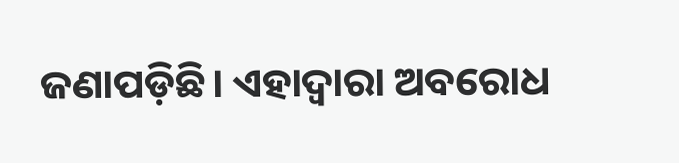ଜଣାପଡ଼ିଛି। ଏହାଦ୍ବାରା ଅବରୋଧ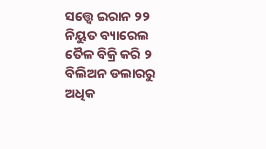ସତ୍ତ୍ବେ ଇରାନ ୨୨ ନିୟୁତ ବ୍ୟାରେଲ ତୈଳ ବିକ୍ରି କରି ୨ ବିଲିଅନ ଡଲାରରୁ ଅଧିକ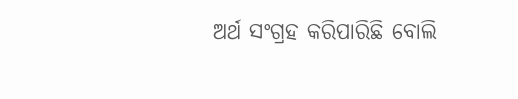ଅର୍ଥ ସଂଗ୍ରହ କରିପାରିଛି ବୋଲି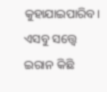କୁହାଯାଇପାରିବ। ଏସବୁ ସତ୍ତ୍ବେ ଇରାନ କିଛି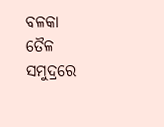ବଳକା ତୈଳ ସମୁଦ୍ରରେ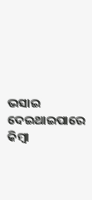ଭସାଇ ଦେଇଥାଇପାରେ କିମ୍ବା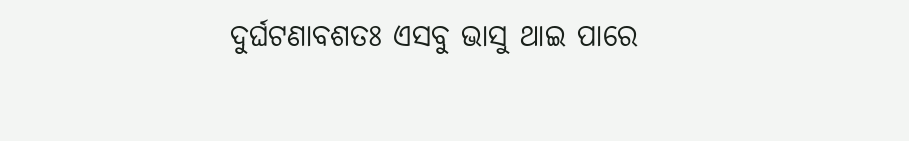ଦୁର୍ଘଟଣାବଶତଃ ଏସବୁ ଭାସୁ ଥାଇ ପାରେ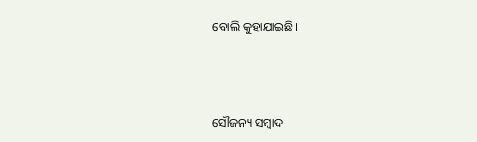ବୋଲି କୁହାଯାଇଛି।





ସୌଜନ୍ୟ ସମ୍ବାଦ